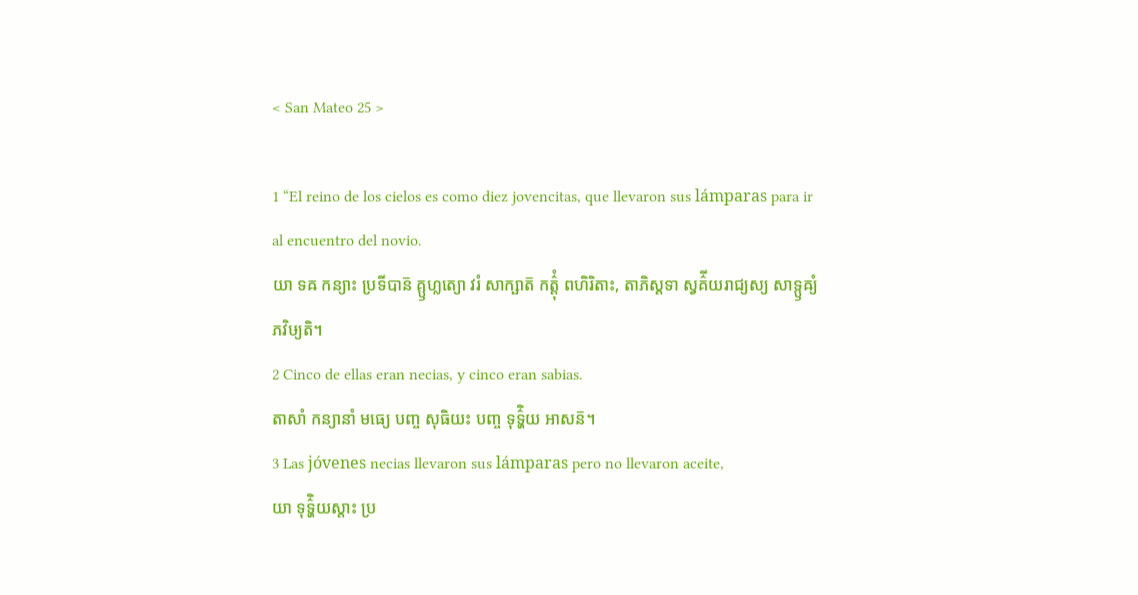< San Mateo 25 >

1 “El reino de los cielos es como diez jovencitas, que llevaron sus lámparas para ir al encuentro del novio.
យា ទឝ កន្យាះ ប្រទីបាន៑ គ្ឫហ្លត្យោ វរំ សាក្ឞាត៑ កត៌្តុំ ពហិរិតាះ, តាភិស្តទា ស្វគ៌ីយរាជ្យស្យ សាទ្ឫឝ្យំ ភវិឞ្យតិ។
2 Cinco de ellas eran necias, y cinco eran sabias.
តាសាំ កន្យានាំ មធ្យេ បញ្ច សុធិយះ បញ្ច ទុទ៌្ហិយ អាសន៑។
3 Las jóvenes necias llevaron sus lámparas pero no llevaron aceite,
យា ទុទ៌្ហិយស្តាះ ប្រ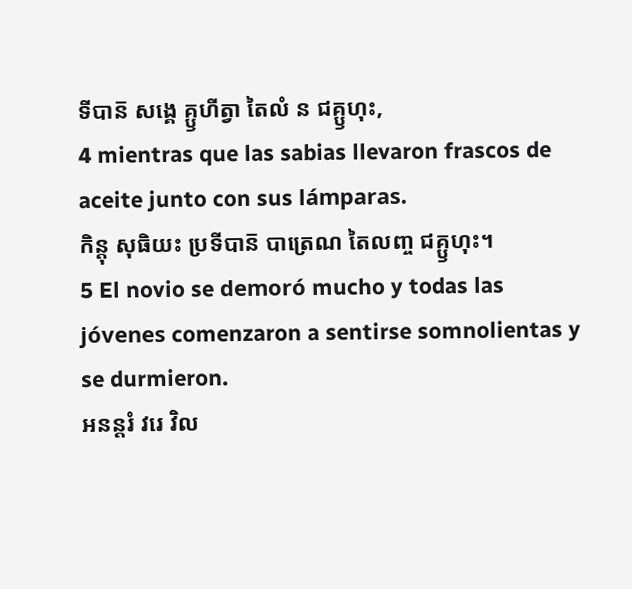ទីបាន៑ សង្គេ គ្ឫហីត្វា តៃលំ ន ជគ្ឫហុះ,
4 mientras que las sabias llevaron frascos de aceite junto con sus lámparas.
កិន្តុ សុធិយះ ប្រទីបាន៑ បាត្រេណ តៃលញ្ច ជគ្ឫហុះ។
5 El novio se demoró mucho y todas las jóvenes comenzaron a sentirse somnolientas y se durmieron.
អនន្តរំ វរេ វិល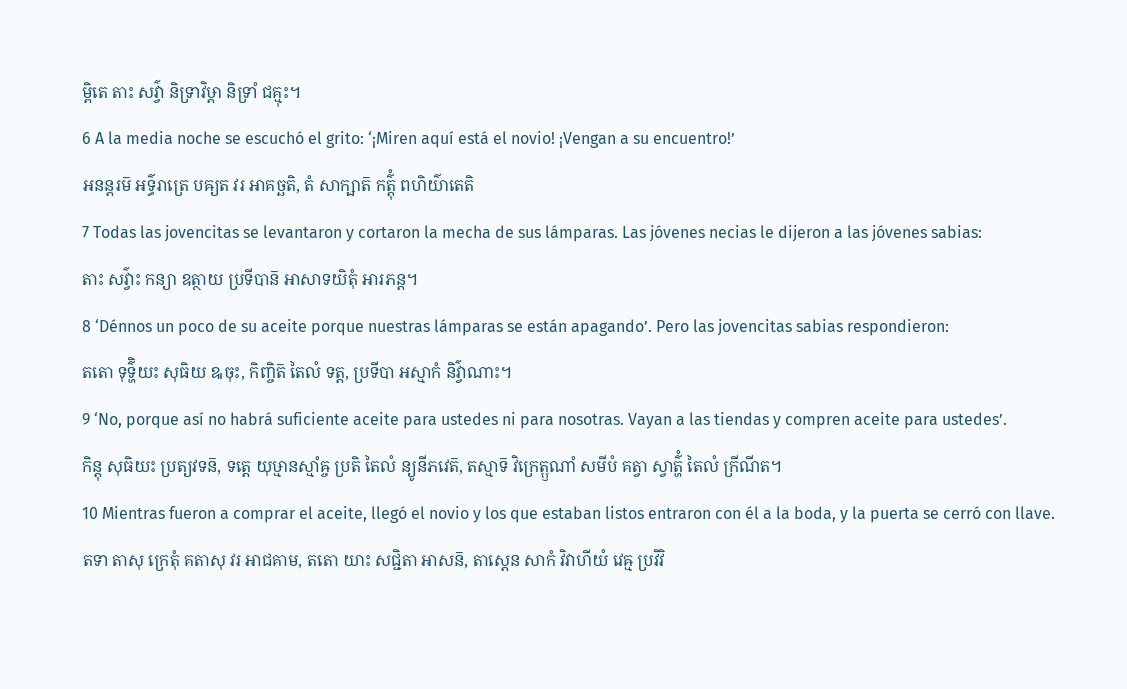ម្ពិតេ តាះ សវ៌្វា និទ្រាវិឞ្ដា និទ្រាំ ជគ្មុះ។
6 A la media noche se escuchó el grito: ‘¡Miren aquí está el novio! ¡Vengan a su encuentro!’
អនន្តរម៑ អទ៌្ធរាត្រេ បឝ្យត វរ អាគច្ឆតិ, តំ សាក្ឞាត៑ កត៌្តុំ ពហិយ៌ាតេតិ
7 Todas las jovencitas se levantaron y cortaron la mecha de sus lámparas. Las jóvenes necias le dijeron a las jóvenes sabias:
តាះ សវ៌្វាះ កន្យា ឧត្ថាយ ប្រទីបាន៑ អាសាទយិតុំ អារភន្ត។
8 ‘Dénnos un poco de su aceite porque nuestras lámparas se están apagando’. Pero las jovencitas sabias respondieron:
តតោ ទុទ៌្ហិយះ សុធិយ ឩចុះ, កិញ្ចិត៑ តៃលំ ទត្ត, ប្រទីបា អស្មាកំ និវ៌្វាណាះ។
9 ‘No, porque así no habrá suficiente aceite para ustedes ni para nosotras. Vayan a las tiendas y compren aceite para ustedes’.
កិន្តុ សុធិយះ ប្រត្យវទន៑, ទត្តេ យុឞ្មានស្មាំឝ្ច ប្រតិ តៃលំ ន្យូនីភវេត៑, តស្មាទ៑ វិក្រេត្ឫណាំ សមីបំ គត្វា ស្វាត៌្ហំ តៃលំ ក្រីណីត។
10 Mientras fueron a comprar el aceite, llegó el novio y los que estaban listos entraron con él a la boda, y la puerta se cerró con llave.
តទា តាសុ ក្រេតុំ គតាសុ វរ អាជគាម, តតោ យាះ សជ្ជិតា អាសន៑, តាស្តេន សាកំ វិវាហីយំ វេឝ្ម ប្រវិវិ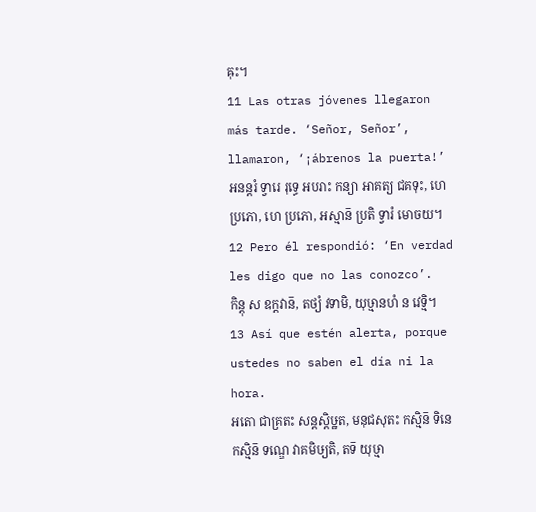ឝុះ។
11 Las otras jóvenes llegaron más tarde. ‘Señor, Señor’, llamaron, ‘¡ábrenos la puerta!’
អនន្តរំ ទ្វារេ រុទ្ធេ អបរាះ កន្យា អាគត្យ ជគទុះ, ហេ ប្រភោ, ហេ ប្រភោ, អស្មាន៑ ប្រតិ ទ្វារំ មោចយ។
12 Pero él respondió: ‘En verdad les digo que no las conozco’.
កិន្តុ ស ឧក្តវាន៑, តថ្យំ វទាមិ, យុឞ្មានហំ ន វេទ្មិ។
13 Así que estén alerta, porque ustedes no saben el día ni la hora.
អតោ ជាគ្រតះ សន្តស្តិឞ្ឋត, មនុជសុតះ កស្មិន៑ ទិនេ កស្មិន៑ ទណ្ឌេ វាគមិឞ្យតិ, តទ៑ យុឞ្មា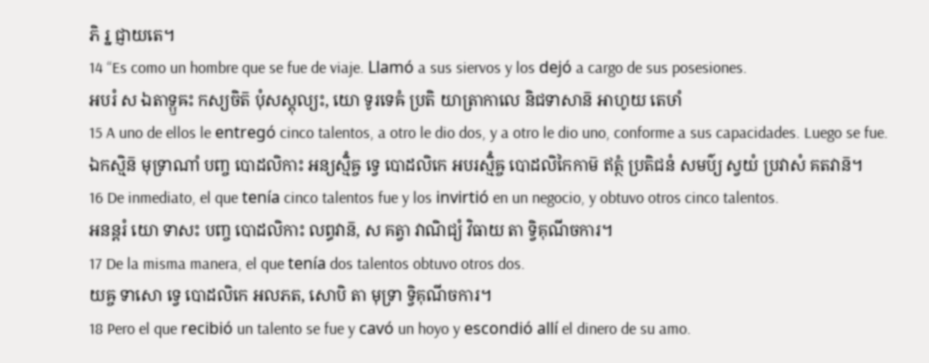ភិ រ្ន ជ្ញាយតេ។
14 “Es como un hombre que se fue de viaje. Llamó a sus siervos y los dejó a cargo de sus posesiones.
អបរំ ស ឯតាទ្ឫឝះ កស្យចិត៑ បុំសស្តុល្យះ, យោ ទូរទេឝំ ប្រតិ យាត្រាកាលេ និជទាសាន៑ អាហូយ តេឞាំ
15 A uno de ellos le entregó cinco talentos, a otro le dio dos, y a otro le dio uno, conforme a sus capacidades. Luego se fue.
ឯកស្មិន៑ មុទ្រាណាំ បញ្ច បោដលិកាះ អន្យស្មិំឝ្ច ទ្វេ បោដលិកេ អបរស្មិំឝ្ច បោដលិកៃកាម៑ ឥត្ថំ ប្រតិជនំ សមប៌្យ ស្វយំ ប្រវាសំ គតវាន៑។
16 De inmediato, el que tenía cinco talentos fue y los invirtió en un negocio, y obtuvo otros cinco talentos.
អនន្តរំ យោ ទាសះ បញ្ច បោដលិកាះ លព្ធវាន៑, ស គត្វា វាណិជ្យំ វិធាយ តា ទ្វិគុណីចការ។
17 De la misma manera, el que tenía dos talentos obtuvo otros dos.
យឝ្ច ទាសោ ទ្វេ បោដលិកេ អលភត, សោបិ តា មុទ្រា ទ្វិគុណីចការ។
18 Pero el que recibió un talento se fue y cavó un hoyo y escondió allí el dinero de su amo.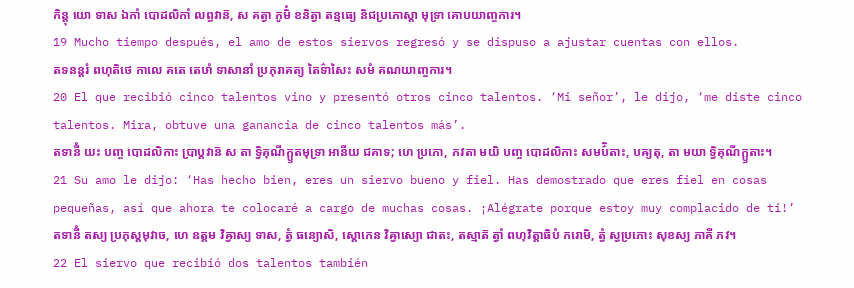កិន្តុ យោ ទាស ឯកាំ បោដលិកាំ លព្ធវាន៑, ស គត្វា ភូមិំ ខនិត្វា តន្មធ្យេ និជប្រភោស្តា មុទ្រា គោបយាញ្ចការ។
19 Mucho tiempo después, el amo de estos siervos regresó y se dispuso a ajustar cuentas con ellos.
តទនន្តរំ ពហុតិថេ កាលេ គតេ តេឞាំ ទាសានាំ ប្រភុរាគត្យ តៃទ៌ាសៃះ សមំ គណយាញ្ចការ។
20 El que recibió cinco talentos vino y presentó otros cinco talentos. ‘Mi señor’, le dijo, ‘me diste cinco talentos. Mira, obtuve una ganancia de cinco talentos más’.
តទានីំ យះ បញ្ច បោដលិកាះ ប្រាប្តវាន៑ ស តា ទ្វិគុណីក្ឫតមុទ្រា អានីយ ជគាទ; ហេ ប្រភោ, ភវតា មយិ បញ្ច បោដលិកាះ សមប៌ិតាះ, បឝ្យតុ, តា មយា ទ្វិគុណីក្ឫតាះ។
21 Su amo le dijo: ‘Has hecho bien, eres un siervo bueno y fiel. Has demostrado que eres fiel en cosas pequeñas, así que ahora te colocaré a cargo de muchas cosas. ¡Alégrate porque estoy muy complacido de ti!’
តទានីំ តស្យ ប្រភុស្តមុវាច, ហេ ឧត្តម វិឝ្វាស្យ ទាស, ត្វំ ធន្យោសិ, ស្តោកេន វិឝ្វាស្យោ ជាតះ, តស្មាត៑ ត្វាំ ពហុវិត្តាធិបំ ករោមិ, ត្វំ ស្វប្រភោះ សុខស្យ ភាគី ភវ។
22 El siervo que recibió dos talentos también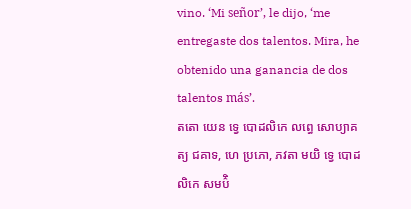vino. ‘Mi señor’, le dijo, ‘me entregaste dos talentos. Mira, he obtenido una ganancia de dos talentos más’.
តតោ យេន ទ្វេ បោដលិកេ លព្ធេ សោប្យាគត្យ ជគាទ, ហេ ប្រភោ, ភវតា មយិ ទ្វេ បោដលិកេ សមប៌ិ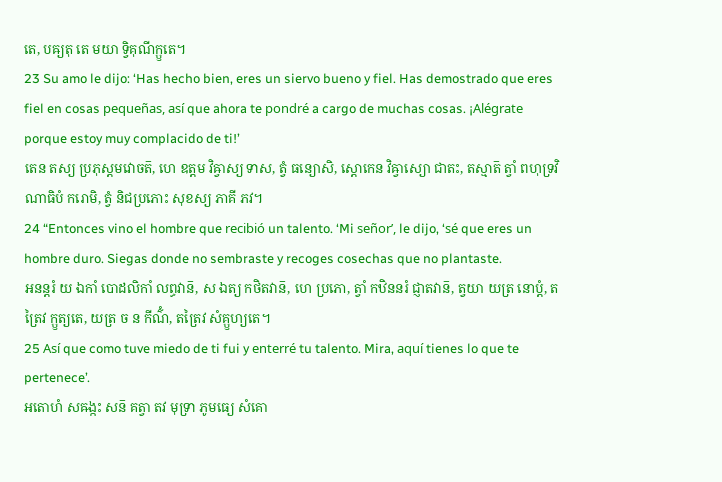តេ, បឝ្យតុ តេ មយា ទ្វិគុណីក្ឫតេ។
23 Su amo le dijo: ‘Has hecho bien, eres un siervo bueno y fiel. Has demostrado que eres fiel en cosas pequeñas, así que ahora te pondré a cargo de muchas cosas. ¡Alégrate porque estoy muy complacido de ti!’
តេន តស្យ ប្រភុស្តមវោចត៑, ហេ ឧត្តម វិឝ្វាស្យ ទាស, ត្វំ ធន្យោសិ, ស្តោកេន វិឝ្វាស្យោ ជាតះ, តស្មាត៑ ត្វាំ ពហុទ្រវិណាធិបំ ករោមិ, ត្វំ និជប្រភោះ សុខស្យ ភាគី ភវ។
24 “Entonces vino el hombre que recibió un talento. ‘Mi señor’, le dijo, ‘sé que eres un hombre duro. Siegas donde no sembraste y recoges cosechas que no plantaste.
អនន្តរំ យ ឯកាំ បោដលិកាំ លព្ធវាន៑, ស ឯត្យ កថិតវាន៑, ហេ ប្រភោ, ត្វាំ កឋិននរំ ជ្ញាតវាន៑, ត្វយា យត្រ នោប្តំ, តត្រៃវ ក្ឫត្យតេ, យត្រ ច ន កីណ៌ំ, តត្រៃវ សំគ្ឫហ្យតេ។
25 Así que como tuve miedo de ti fui y enterré tu talento. Mira, aquí tienes lo que te pertenece’.
អតោហំ សឝង្កះ សន៑ គត្វា តវ មុទ្រា ភូមធ្យេ សំគោ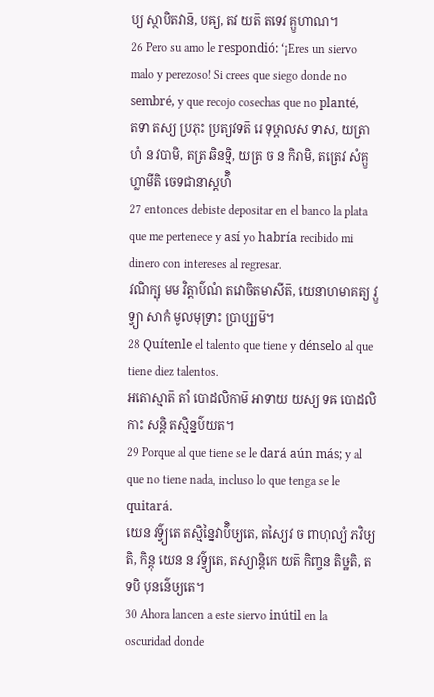ប្យ ស្ថាបិតវាន៑, បឝ្យ, តវ យត៑ តទេវ គ្ឫហាណ។
26 Pero su amo le respondió: ‘¡Eres un siervo malo y perezoso! Si crees que siego donde no sembré, y que recojo cosechas que no planté,
តទា តស្យ ប្រភុះ ប្រត្យវទត៑ រេ ទុឞ្ដាលស ទាស, យត្រាហំ ន វបាមិ, តត្រ ឆិនទ្មិ, យត្រ ច ន កិរាមិ, តត្រេវ សំគ្ឫហ្លាមីតិ ចេទជានាស្តហ៌ិ
27 entonces debiste depositar en el banco la plata que me pertenece y así yo habría recibido mi dinero con intereses al regresar.
វណិក្ឞុ មម វិត្តាប៌ណំ តវោចិតមាសីត៑, យេនាហមាគត្យ វ្ឫទ្វ្យា សាកំ មូលមុទ្រាះ ប្រាប្ស្យម៑។
28 Quítenle el talento que tiene y dénselo al que tiene diez talentos.
អតោស្មាត៑ តាំ បោដលិកាម៑ អាទាយ យស្យ ទឝ បោដលិកាះ សន្តិ តស្មិន្នប៌យត។
29 Porque al que tiene se le dará aún más; y al que no tiene nada, incluso lo que tenga se le quitará.
យេន វទ៌្វ្យតេ តស្មិន្នៃវាប៌ិឞ្យតេ, តស្យៃវ ច ពាហុល្យំ ភវិឞ្យតិ, កិន្តុ យេន ន វទ៌្វ្យតេ, តស្យាន្តិកេ យត៑ កិញ្ចន តិឞ្ឋតិ, តទបិ បុនន៌េឞ្យតេ។
30 Ahora lancen a este siervo inútil en la oscuridad donde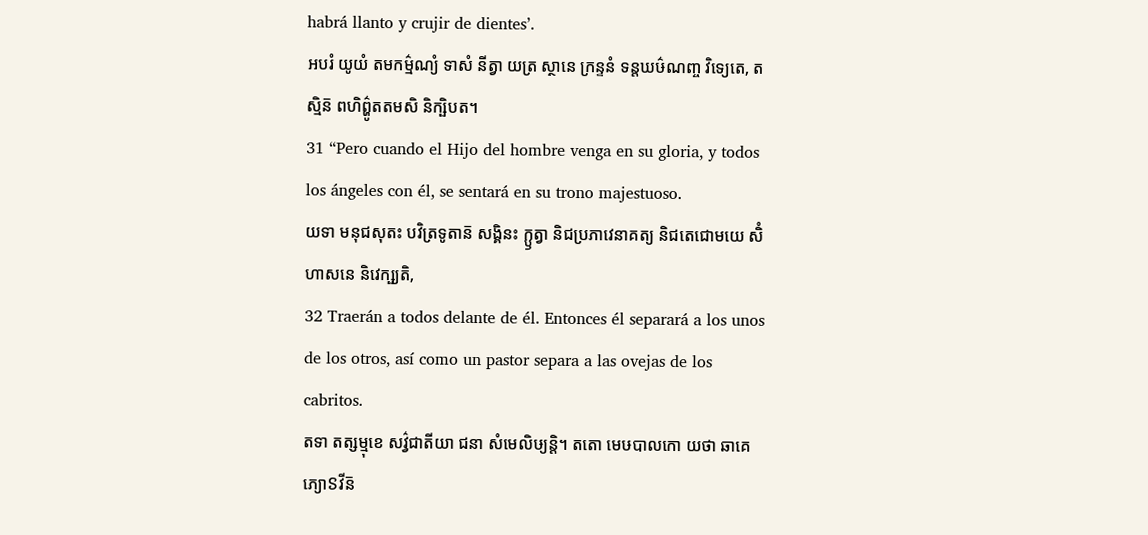habrá llanto y crujir de dientes’.
អបរំ យូយំ តមកម៌្មណ្យំ ទាសំ នីត្វា យត្រ ស្ថានេ ក្រន្ទនំ ទន្តឃឞ៌ណញ្ច វិទ្យេតេ, តស្មិន៑ ពហិព៌្ហូតតមសិ និក្ឞិបត។
31 “Pero cuando el Hijo del hombre venga en su gloria, y todos los ángeles con él, se sentará en su trono majestuoso.
យទា មនុជសុតះ បវិត្រទូតាន៑ សង្គិនះ ក្ឫត្វា និជប្រភាវេនាគត្យ និជតេជោមយេ សិំហាសនេ និវេក្ឞ្យតិ,
32 Traerán a todos delante de él. Entonces él separará a los unos de los otros, así como un pastor separa a las ovejas de los cabritos.
តទា តត្សម្មុខេ សវ៌្វជាតីយា ជនា សំមេលិឞ្យន្តិ។ តតោ មេឞបាលកោ យថា ឆាគេភ្យោៜវីន៑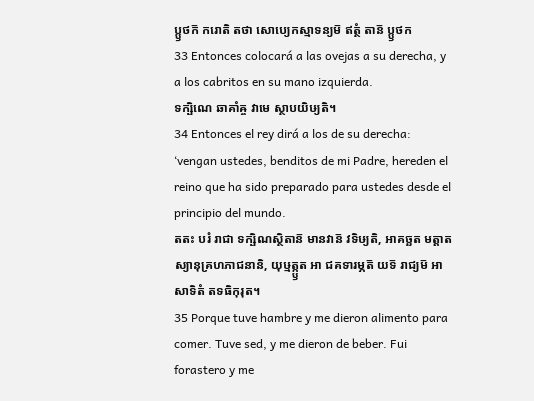ប្ឫថក៑ ករោតិ តថា សោប្យេកស្មាទន្យម៑ ឥត្ថំ តាន៑ ប្ឫថក
33 Entonces colocará a las ovejas a su derecha, y a los cabritos en su mano izquierda.
ទក្ឞិណេ ឆាគាំឝ្ច វាមេ ស្ថាបយិឞ្យតិ។
34 Entonces el rey dirá a los de su derecha: ‘vengan ustedes, benditos de mi Padre, hereden el reino que ha sido preparado para ustedes desde el principio del mundo.
តតះ បរំ រាជា ទក្ឞិណស្ថិតាន៑ មានវាន៑ វទិឞ្យតិ, អាគច្ឆត មត្តាតស្យានុគ្រហភាជនានិ, យុឞ្មត្ក្ឫត អា ជគទារម្ភត៑ យទ៑ រាជ្យម៑ អាសាទិតំ តទធិកុរុត។
35 Porque tuve hambre y me dieron alimento para comer. Tuve sed, y me dieron de beber. Fui forastero y me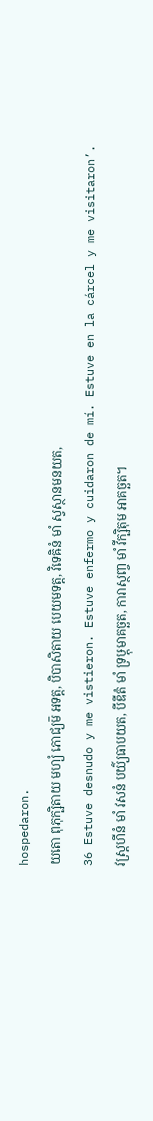hospedaron.
យតោ ពុភុក្ឞិតាយ មហ្យំ ភោជ្យម៑ អទត្ត, បិបាសិតាយ បេយមទត្ត, វិទេឝិនំ មាំ ស្វស្ថានមនយត,
36 Estuve desnudo y me vistieron. Estuve enfermo y cuidaron de mí. Estuve en la cárcel y me visitaron’.
វស្ត្រហីនំ មាំ វសនំ បយ៌្យធាបយត, បីឌីតំ មាំ ទ្រឞ្ដុមាគច្ឆត, ការាស្ថញ្ច មាំ វីក្ឞិតុម អាគច្ឆត។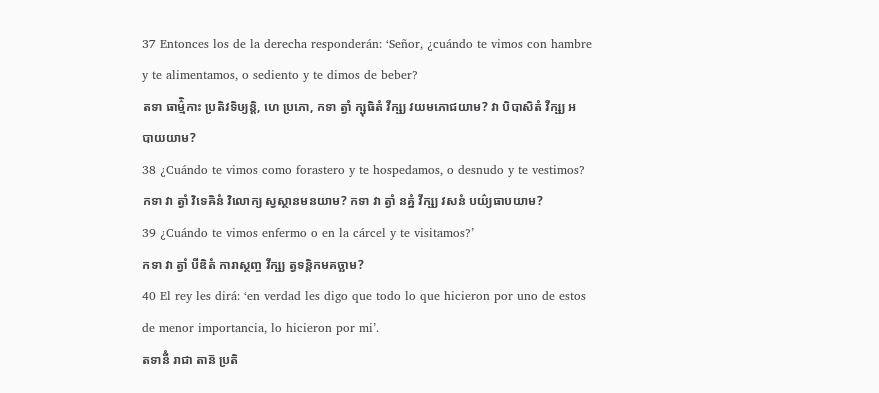37 Entonces los de la derecha responderán: ‘Señor, ¿cuándo te vimos con hambre y te alimentamos, o sediento y te dimos de beber?
តទា ធាម៌្មិកាះ ប្រតិវទិឞ្យន្តិ, ហេ ប្រភោ, កទា ត្វាំ ក្ឞុធិតំ វីក្ឞ្យ វយមភោជយាម? វា បិបាសិតំ វីក្ឞ្យ អបាយយាម?
38 ¿Cuándo te vimos como forastero y te hospedamos, o desnudo y te vestimos?
កទា វា ត្វាំ វិទេឝិនំ វិលោក្យ ស្វស្ថានមនយាម? កទា វា ត្វាំ នគ្នំ វីក្ឞ្យ វសនំ បយ៌្យធាបយាម?
39 ¿Cuándo te vimos enfermo o en la cárcel y te visitamos?’
កទា វា ត្វាំ បីឌិតំ ការាស្ថញ្ច វីក្ឞ្យ ត្វទន្តិកមគច្ឆាម?
40 El rey les dirá: ‘en verdad les digo que todo lo que hicieron por uno de estos de menor importancia, lo hicieron por mi’.
តទានីំ រាជា តាន៑ ប្រតិ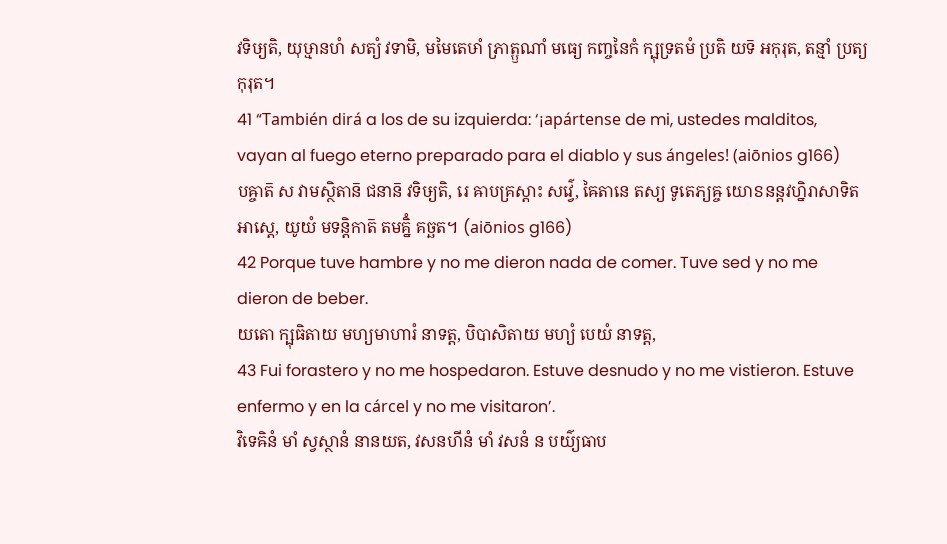វទិឞ្យតិ, យុឞ្មានហំ សត្យំ វទាមិ, មមៃតេឞាំ ភ្រាត្ឫណាំ មធ្យេ កញ្ចនៃកំ ក្ឞុទ្រតមំ ប្រតិ យទ៑ អកុរុត, តន្មាំ ប្រត្យកុរុត។
41 “También dirá a los de su izquierda: ‘¡apártense de mi, ustedes malditos, vayan al fuego eterno preparado para el diablo y sus ángeles! (aiōnios g166)
បឝ្ចាត៑ ស វាមស្ថិតាន៑ ជនាន៑ វទិឞ្យតិ, រេ ឝាបគ្រស្តាះ សវ៌្វេ, ឝៃតានេ តស្យ ទូតេភ្យឝ្ច យោៜនន្តវហ្និរាសាទិត អាស្តេ, យូយំ មទន្តិកាត៑ តមគ្និំ គច្ឆត។ (aiōnios g166)
42 Porque tuve hambre y no me dieron nada de comer. Tuve sed y no me dieron de beber.
យតោ ក្ឞុធិតាយ មហ្យមាហារំ នាទត្ត, បិបាសិតាយ មហ្យំ បេយំ នាទត្ត,
43 Fui forastero y no me hospedaron. Estuve desnudo y no me vistieron. Estuve enfermo y en la cárcel y no me visitaron’.
វិទេឝិនំ មាំ ស្វស្ថានំ នានយត, វសនហីនំ មាំ វសនំ ន បយ៌្យធាប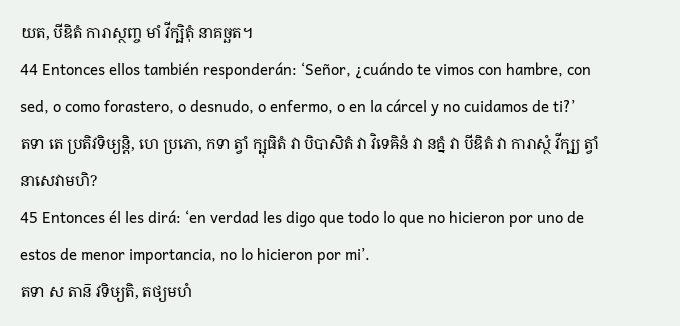យត, បីឌិតំ ការាស្ថញ្ច មាំ វីក្ឞិតុំ នាគច្ឆត។
44 Entonces ellos también responderán: ‘Señor, ¿cuándo te vimos con hambre, con sed, o como forastero, o desnudo, o enfermo, o en la cárcel y no cuidamos de ti?’
តទា តេ ប្រតិវទិឞ្យន្តិ, ហេ ប្រភោ, កទា ត្វាំ ក្ឞុធិតំ វា បិបាសិតំ វា វិទេឝិនំ វា នគ្នំ វា បីឌិតំ វា ការាស្ថំ វីក្ឞ្យ ត្វាំ នាសេវាមហិ?
45 Entonces él les dirá: ‘en verdad les digo que todo lo que no hicieron por uno de estos de menor importancia, no lo hicieron por mi’.
តទា ស តាន៑ វទិឞ្យតិ, តថ្យមហំ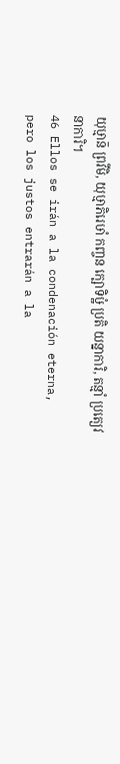យុឞ្មាន៑ ព្រវីមិ, យុឞ្មាភិរេឞាំ កញ្ចន ក្ឞោទិឞ្ឋំ ប្រតិ យន្នាការិ, តន្មាំ ប្រត្យេវ នាការិ។
46 Ellos se irán a la condenación eterna, pero los justos entrarán a la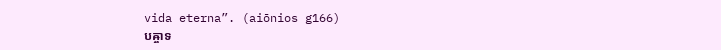vida eterna”. (aiōnios g166)
បឝ្ចាទ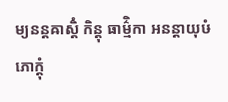ម្យនន្តឝាស្តិំ កិន្តុ ធាម៌្មិកា អនន្តាយុឞំ ភោក្តុំ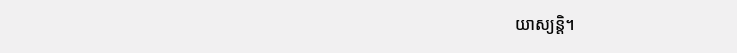យាស្យន្តិ។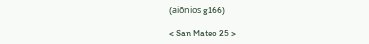(aiōnios g166)

< San Mateo 25 >